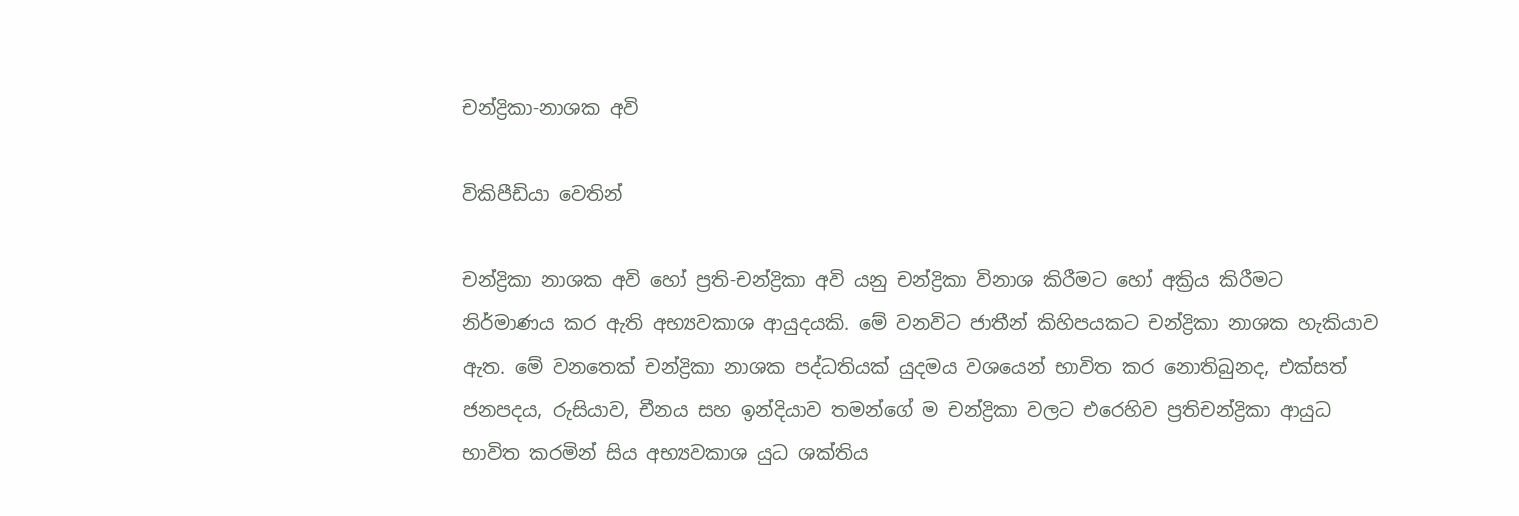චන්ද්‍රිකා-නාශක අවි

විකිපීඩියා වෙතින්

චන්ද්‍රිකා නාශක අවි හෝ ප්‍රති-චන්ද්‍රිකා අවි යනු චන්ද්‍රිකා විනාශ කිරීමට හෝ අක්‍රිය කිරීමට නිර්මාණය කර ඇති අභ්‍යවකාශ ආයුදයකි. මේ වනවිට ජාතීන් කිහිපයකට චන්ද්‍රිකා නාශක හැකියාව ඇත. මේ වනතෙක් චන්ද්‍රිකා නාශක පද්ධතියක් යුදමය වශයෙන් භාවිත කර නොතිබුනද, එක්සත් ජනපදය, රුසියාව, චීනය සහ ඉන්දියාව තමන්ගේ ම චන්ද්‍රිකා වලට එරෙහිව ප්‍රතිචන්ද්‍රිකා ආයුධ භාවිත කරමින් සිය අභ්‍යවකාශ යුධ ශක්තිය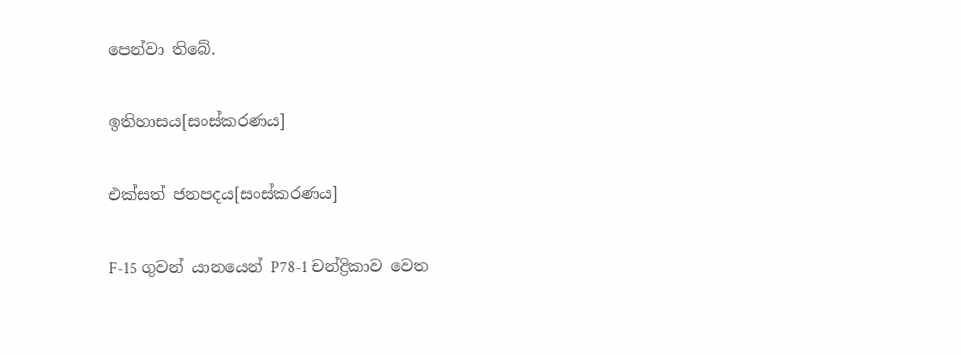පෙන්වා තිබේ.

ඉතිහාසය[සංස්කරණය]

එක්සත් ජනපදය[සංස්කරණය]

F-15 ගුවන් යාන‍යෙන් P78-1 චන්ද්‍රිකාව වෙත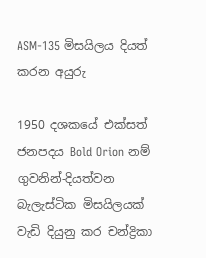ASM-135 මිසයිලය දියත් කරන අයුරු

1950 දශකයේ එක්සත් ජනපදය Bold Orion නම් ගුවනින්-දියත්වන බැලැස්ටික මිසයිලයක් වැඩි දියුනු කර චන්ද්‍රිකා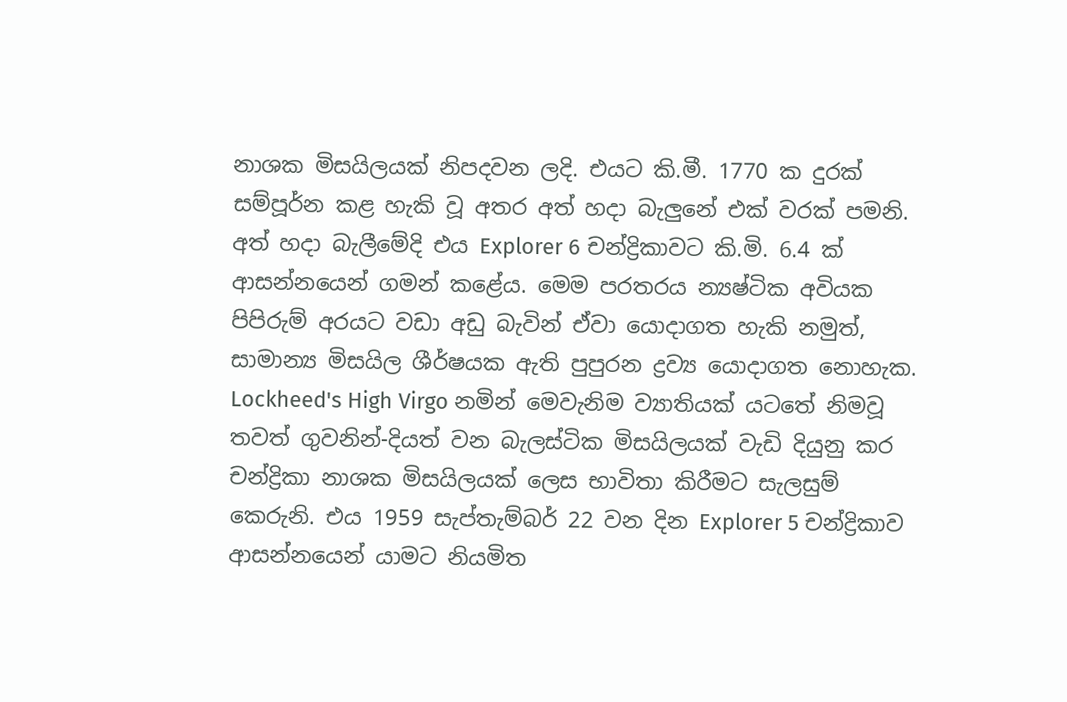නාශක මිසයිලයක් නිපදවන ලදි. එයට කි.මී. 1770 ක දුරක් සම්පූර්න කළ හැකි වූ අතර අත් හදා බැලුනේ එක් වරක් පමනි. අත් හදා බැලීමේදි එය Explorer 6 චන්ද්‍රිකාවට කි.මි. 6.4 ක් ආසන්නයෙන් ගමන් කළේය. මෙම පරතරය න්‍යෂ්ටික අවියක පිපිරුම් අරයට වඩා අඩු බැවින් ඒවා යොදාගත හැකි නමුත්, සාමාන්‍ය මිසයිල ශීර්ෂයක ඇති පුපුරන ද්‍රව්‍ය යොදාගත නොහැක. Lockheed's High Virgo නමින් මෙවැනිම ව්‍යාතියක් ‍යටතේ නිමවූ තවත් ගුවනින්-දියත් වන බැලස්ටික මිසයිලයක් වැඩි දියුනු කර චන්ද්‍රිකා නාශක මිසයිලයක් ලෙස භාවිතා කිරීමට සැලසුම් කෙරුනි. එය 1959 සැප්තැම්බර් 22 වන දින Explorer 5 චන්ද්‍රිකාව ආසන්නයෙන් යාමට නියමිත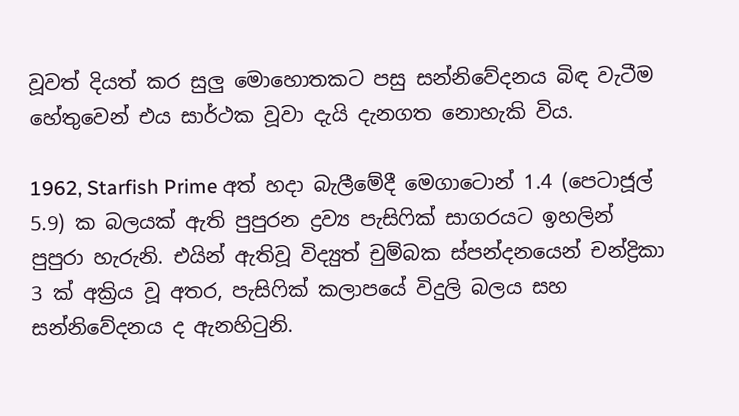වූවත් දියත් කර සුලු මොහොතකට පසු සන්නිවේදනය බිඳ වැටීම හේතුවෙන් එය සාර්ථක වූවා දැයි දැනගත නොහැකි විය.

1962, Starfish Prime අත් හදා බැලීමේදී මෙගාටොන් 1.4 (පෙටාජූල් 5.9) ක බලයක් ඇති පුපුරන ද්‍රව්‍ය පැසිෆික් සාගරයට ඉහලින් පුපුරා හැරුනි. එයින් ඇතිවූ විද්‍යුත් චුම්බක ස්පන්දනයෙන් චන්ද්‍රිකා 3 ක් අක්‍රිය වූ අතර, පැසිෆික් කලාපයේ විදුලි බලය සහ සන්නිවේදනය ද ඇනහිටුනි.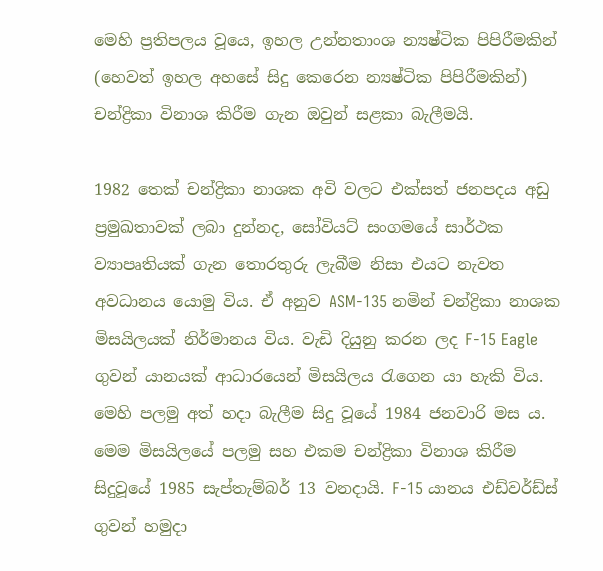මෙහි ප්‍රතිපලය වූයෙ, ඉහල උන්නතාංශ න්‍යෂ්ටික පිපිරීමකින් (හෙවත් ඉහල අහසේ සිදු කෙරෙන න්‍යෂ්ටික පිපිරීමකින්) චන්ද්‍රිකා විනාශ කිරීම ගැන ඔවුන් සළකා බැලීමයි.

1982 තෙක් චන්ද්‍රිකා නාශක අවි වලට එක්සත් ජනපදය අඩු ප්‍රමුඛතාවක් ලබා දුන්නද, සෝවියට් සංගමයේ සාර්ථක ව්‍යාපෘතියක් ගැන තොරතුරු ලැබීම නිසා එයට නැවත අවධානය යොමු විය. ඒ අනුව ASM-135 නමින් චන්ද්‍රිකා නාශක මිසයිලයක් නිර්මානය විය. වැඩි දියුනු කරන ලද F-15 Eagle ගුවන් යානයක් ආධාරයෙන් මිසයිලය රැගෙන යා හැකි විය. මෙහි පලමු අත් හදා බැලීම සිදු වූයේ 1984 ජනවාරි මස ය. මෙම මිසයිලයේ පලමු සහ එකම චන්ද්‍රිකා විනාශ කිරීම සිදුවූයේ 1985 සැප්තැම්බර් 13 වනදායි. F-15 යානය එඩ්වර්ඩ්ස් ගුවන් හමුදා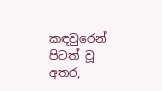කඳවුරෙන් පිටත් වූ අතර,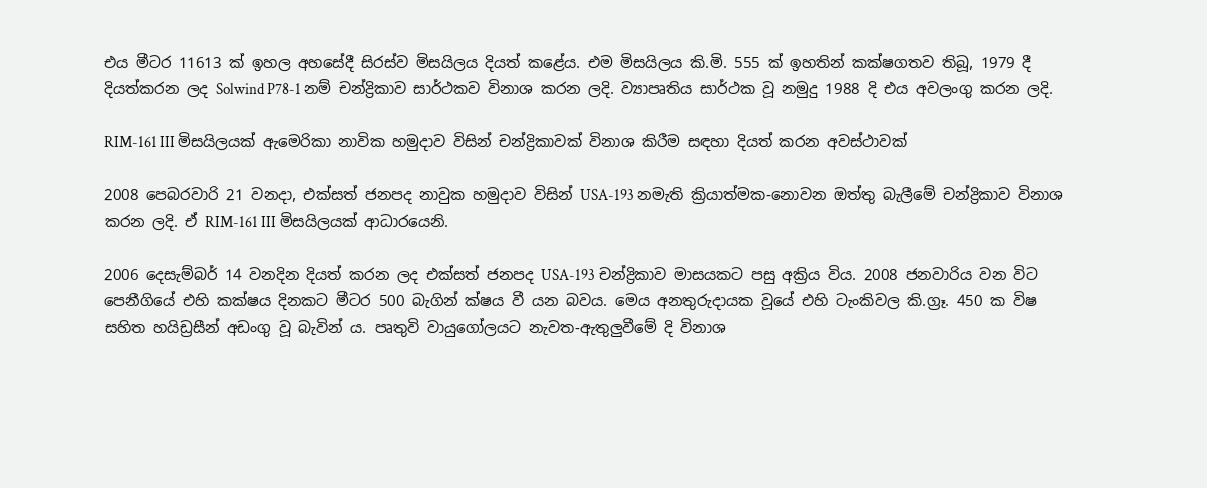එය මීටර 11613 ක් ඉහල අහසේදී සිරස්ව මිසයිලය දියත් කළේය. එම මිසයිලය කි.මි. 555 ක් ඉහතින් කක්ෂගතව තිබූ, 1979 දී දියත්කරන ලද Solwind P78-1 නම් චන්ද්‍රිකාව සාර්ථකව විනාශ කරන ලදි. ව්‍යාපෘතිය සාර්ථක වූ නමුදු 1988 දි එය අවලංගු කරන ලදි.

RIM-161 III මිසයිලයක් ඇමෙරිකා නාවික හමුදාව විසින් චන්ද්‍රිකාවක් විනාශ කිරීම සඳහා දියත් කරන අවස්ථාවක්

2008 පෙබරවාරි 21 වනදා, එක්සත් ජනපද නාවුක හමුදාව විසින් USA-193 නමැති ක්‍රියාත්මක-නොවන ඔත්තු බැලීමේ චන්ද්‍රිකාව විනාශ කරන ලදි. ඒ RIM-161 III මිසයිලයක් ආධාරයෙනි.

2006 දෙසැම්බර් 14 වනදින දියත් කරන ලද එක්සත් ජනපද USA-193 චන්ද්‍රිකාව මාසයකට පසු අක්‍රිය විය. 2008 ජනවාරිය වන විට පෙනීගියේ එහි කක්ෂය දිනකට මීටර 500 බැගින් ක්ෂය වී යන බවය. මෙය අනතුරුදායක වූයේ එහි ටැංකිවල කි.ග්‍රෑ. 450 ක විෂ සහිත හයිඩ්‍රසීන් අඩංගු වූ බැවින් ය. පෘතුවි වායුගෝලයට නැවත-ඇතුලුවීමේ දි විනාශ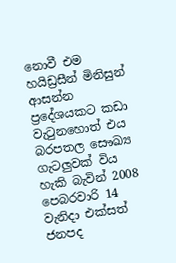නොවී එම හයිඩ්‍රසීන් මිනිසුන් ආසන්න ප්‍රදේශයකට කඩා වැටුනහොත් එය බරපතල සෞඛ්‍ය ගැටලුවක් විය හැකි බැවින් 2008 පෙබරවාරි 14 වැනිදා එක්සත් ජනපද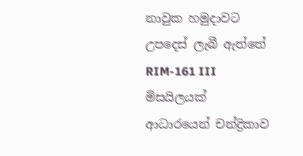නාවුක හමුදාවට උපදෙස් ලැබී ඇත්තේ RIM-161 III මිසයිලයක් ආධාරයෙන් චන්ද්‍රිකාව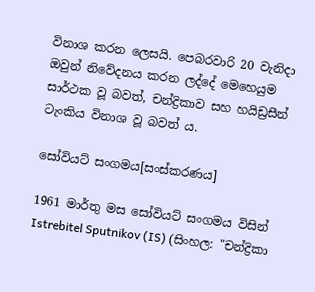විනාශ කරන ලෙසයි. පෙබරවාරි 20 වැනිදා ඔවුන් නිවේදනය කරන ලද්දේ මෙහෙයුම සාර්ථක වූ බවත්, චන්ද්‍රිකාව සහ හයිඩ්‍රසීන් ටැංකිය විනාශ වූ බවත්‍ ය.

සෝවියට් සංගමය[සංස්කරණය]

1961 මාර්තු මස සෝවියට් සංගමය විසින් Istrebitel Sputnikov (IS) (සිංහල: "චන්ද්‍රිකා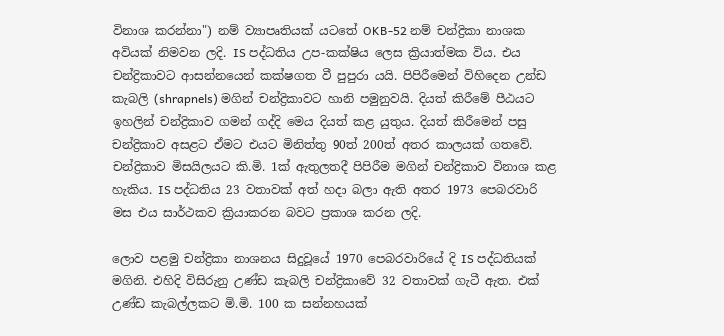විනාශ කරන්නා") නම් ව්‍යාපෘතියක් යටතේ OKB-52 නම් චන්ද්‍රිකා නාශක අවියක් නිමවන ලදි. IS පද්ධතිය උප-කක්ෂිය ලෙස ක්‍රියාත්මක විය. එය චන්ද්‍රිකාවට ආසන්නයෙන් කක්ෂගත වී පුපුරා යයි. පිපිරීමෙන් විහිදෙන උන්ඩ කැබලි (shrapnels) මගින් චන්ද්‍රිකාවට හානි පමුනුවයි. දියත් කිරීමේ පීඨයට ඉහලින් චන්ද්‍රිකාව ගමන් ගද්දි මෙය දියත් කළ යුතුය. දියත් කිරීමෙන් පසු චන්ද්‍රිකාව අසළට ඒමට එයට මිනිත්තු 90ත් 200ත් අතර කාලයක් ගතවේ. චන්ද්‍රිකාව මිසයිලයට කි.මි. 1ක් ඇතුලතදී පිපිරීම මගින් චන්ද්‍රිකාව විනාශ කළ හැකිය. IS පද්ධතිය 23 වතාවක් අත් හදා බලා ඇති අතර 1973 පෙබරවාරි මස එය සාර්ථකව ක්‍රියාකරන බවට ප්‍රකාශ කරන ලදි.

ලොව පළමු චන්ද්‍රිකා නාශනය සිදුවූයේ 1970 පෙබරවාරියේ දි IS පද්ධතියක් මගිනි. එහිදි විසිරුනු උණ්ඩ කැබලි චන්ද්‍රිකාවේ 32 වතාවක් ගැටී ඇත. එක් උණ්ඩ කැබල්ලකට මි.මි. 100 ක සන්නහයක්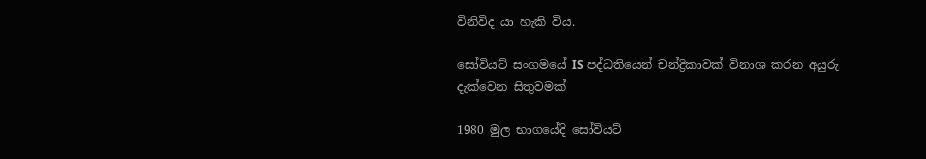විනිවිද යා හැකි විය.

සෝවියට් සංගමයේ IS පද්ධතියෙන් චන්ද්‍රිකාවක් විනාශ කරන අයුරු දැක්වෙන සිතුවමක්

1980 මුල භාගයේදි සෝවියට්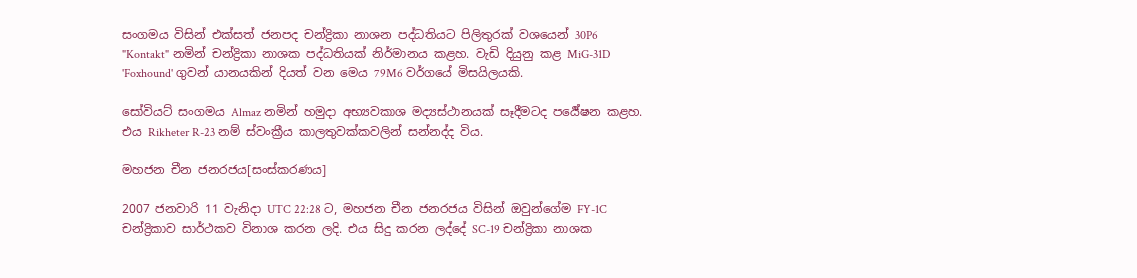සංගමය විසින් එක්සත් ජනපද චන්ද්‍රිකා නාශන පද්ධතියට පිලිතුරක් වශයෙන් 30P6 "Kontakt" නමින් චන්ද්‍රිකා නාශක පද්ධතියක් නිර්මානය කළහ. වැඩි දියුනු කළ MiG-31D 'Foxhound' ගුවන්‍ යානයකින් දියත් වන මෙය 79M6 වර්ගයේ මිසයිලයකි.

සෝවියට් සංගමය Almaz නමින් හමුදා අභ්‍යවකාශ මද්‍යස්ථානයක් සෑදීමටද පර්‍යේෂන කළහ. එය Rikheter R-23 නම් ස්වංක්‍රීය කාලතුවක්කවලින් සන්නද්ද විය.

මහජන චීන ජනරජය[සංස්කරණය]

2007 ජනවාරි 11 වැනිදා UTC 22:28 ට, මහජන චීන ජනරජය විසින් ඔවුන්ගේම FY-1C චන්ද්‍රිකාව සාර්ථකව විනාශ කරන ලදි. එය සිදු කරන ලද්දේ SC-19 චන්ද්‍රිකා නාශක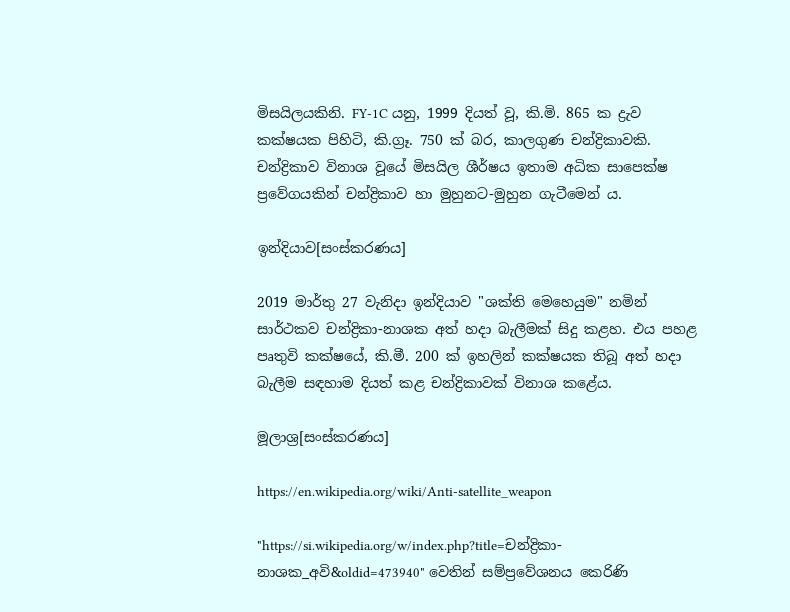මිසයිලයකිනි. FY-1C යනු, 1999 දියත් වූ, කි.මි. 865 ක ද්‍රැව කක්ෂයක පිහිටි, කි.ග්‍රෑ. 750 ක් බර, කාලගුණ චන්ද්‍රිකාවකි. චන්ද්‍රිකාව විනාශ වූයේ මිසයිල ශීර්ෂය ඉතාම අධික සාපෙක්ෂ ප්‍රවේගයකින් චන්ද්‍රිකාව හා මුහුනට-මුහුන ගැටීමෙන් ය.

ඉන්දියාව[සංස්කරණය]

2019 මාර්තු 27 වැනිදා ඉන්දියාව "ශක්ති මෙහෙයුම" නමින් සාර්ථකව චන්ද්‍රිකා-නාශක අත් හදා බැලීමක් සිදු කළහ. එය පහළ පෘතුවි කක්ෂයේ, කි.මී. 200 ක් ඉහලින් කක්ෂයක තිබූ අත් හදා බැලීම සඳහාම දියත් කළ චන්ද්‍රිකාවක් විනාශ කළේය.

මූලාශ්‍ර[සංස්කරණය]

https://en.wikipedia.org/wiki/Anti-satellite_weapon

"https://si.wikipedia.org/w/index.php?title=චන්ද්‍රිකා-නාශක_අවි&oldid=473940" වෙතින් සම්ප්‍රවේශනය කෙරිණි